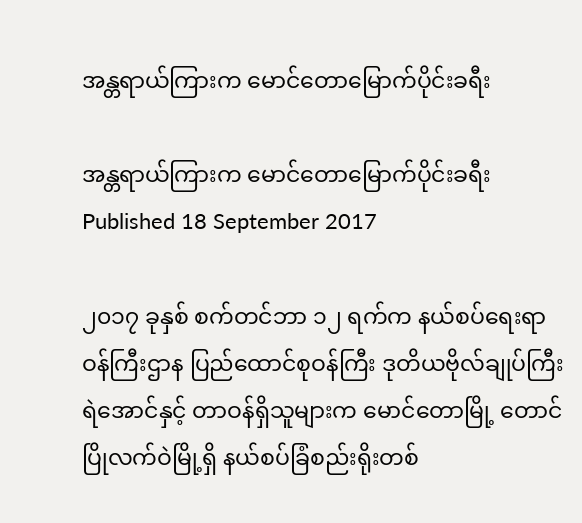အန္တရာယ်ကြားက မောင်တောမြောက်ပိုင်းခရီး

အန္တရာယ်ကြားက မောင်တောမြောက်ပိုင်းခရီး
Published 18 September 2017

၂၀၁၇ ခုနှစ် စက်တင်ဘာ ၁၂ ရက်က နယ်စပ်ရေးရာဝန်ကြီးဌာန ပြည်ထောင်စုဝန်ကြီး ဒုတိယဗိုလ်ချုပ်ကြီး ရဲအောင်နှင့် တာဝန်ရှိသူများက မောင်တောမြို့ တောင်ပြိုလက်ဝဲမြို့ရှိ နယ်စပ်ခြံစည်းရိုးတစ်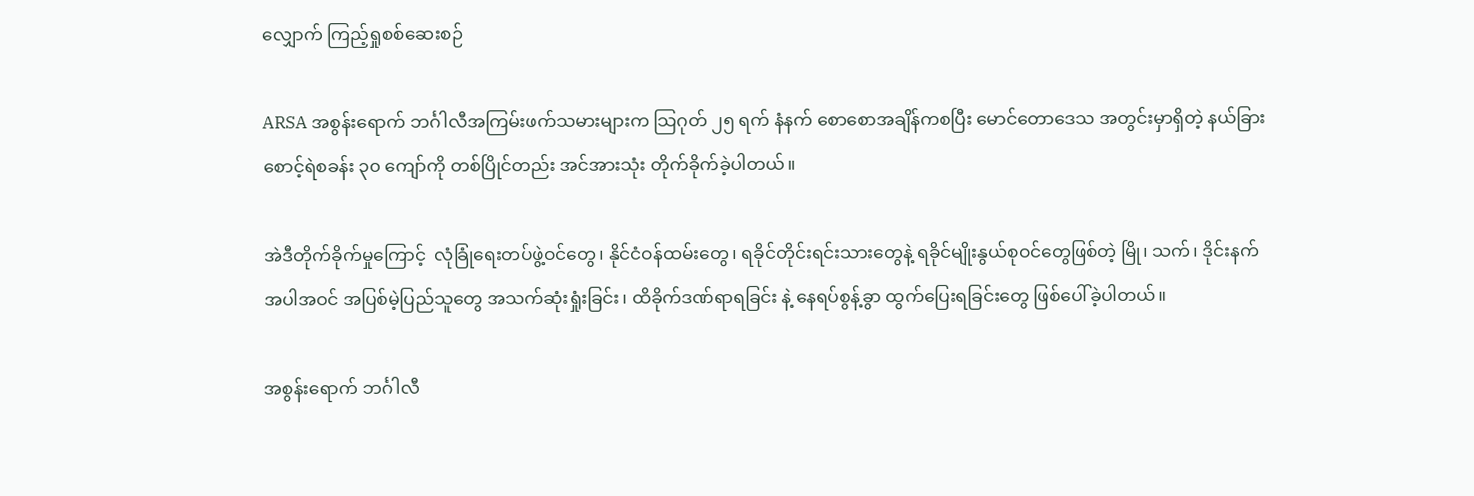လျှောက် ကြည့်ရှုစစ်ဆေးစဉ်

ARSA အစွန်းရောက် ဘင်္ဂါလီအကြမ်းဖက်သမားများက သြဂုတ် ၂၅ ရက် နံနက် စောစောအချိန်ကစပြီး မောင်တောဒေသ အတွင်းမှာရှိတဲ့ နယ်ခြားစောင့်ရဲစခန်း ၃၀ ကျော်ကို တစ်ပြိုင်တည်း အင်အားသုံး တိုက်ခိုက်ခဲ့ပါတယ်။

အဲဒီတိုက်ခိုက်မှုကြောင့်  လုံခြုံရေးတပ်ဖွဲ့ဝင်တွေ၊ နိုင်ငံဝန်ထမ်းတွေ၊ ရခိုင်တိုင်းရင်းသားတွေနဲ့ ရခိုင်မျိုးနွယ်စုဝင်တွေဖြစ်တဲ့ မြို၊ သက်၊ ဒိုင်းနက် အပါအဝင် အပြစ်မဲ့ပြည်သူတွေ အသက်ဆုံးရှုံးခြင်း၊ ထိခိုက်ဒဏ်ရာရခြင်း နဲ့ နေရပ်စွန့်ခွာ ထွက်ပြေးရခြင်းတွေ ဖြစ်ပေါ်ခဲ့ပါတယ်။

အစွန်းရောက် ဘင်္ဂါလီ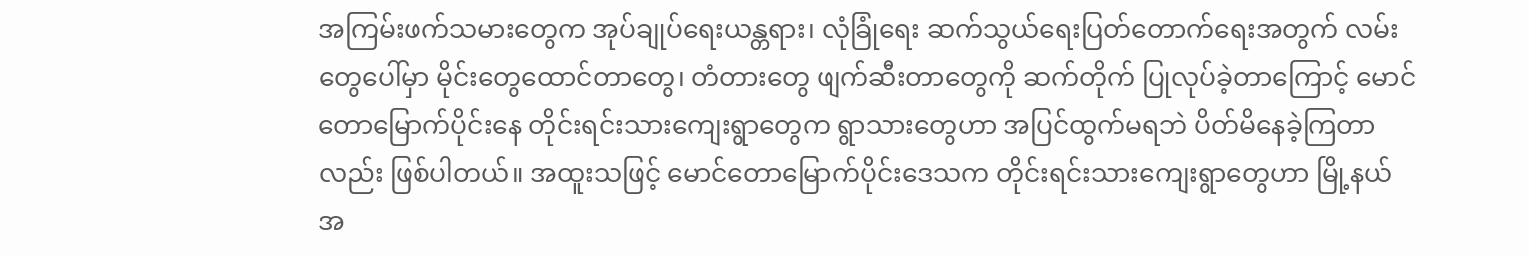အကြမ်းဖက်သမားတွေက အုပ်ချုပ်ရေးယန္တရား၊ လုံခြုံရေး ဆက်သွယ်ရေးပြတ်တောက်ရေးအတွက် လမ်းတွေပေါ်မှာ မိုင်းတွေထောင်တာတွေ၊ တံတားတွေ ဖျက်ဆီးတာတွေကို ဆက်တိုက် ပြုလုပ်ခဲ့တာကြောင့် မောင်တောမြောက်ပိုင်းနေ တိုင်းရင်းသားကျေးရွာတွေက ရွာသားတွေဟာ အပြင်ထွက်မရဘဲ ပိတ်မိနေခဲ့ကြတာလည်း ဖြစ်ပါတယ်။ အထူးသဖြင့် မောင်တောမြောက်ပိုင်းဒေသက တိုင်းရင်းသားကျေးရွာတွေဟာ မြို့နယ်အ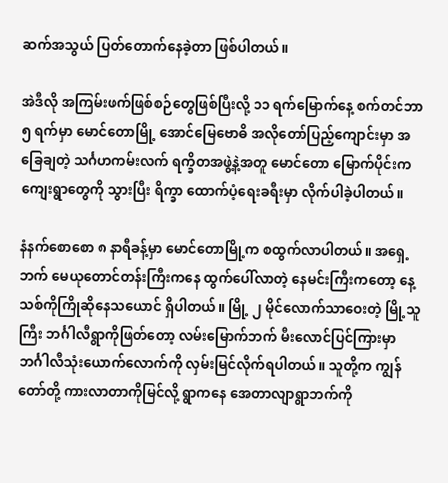ဆက်အသွယ် ပြတ်တောက်နေခဲ့တာ ဖြစ်ပါတယ်။

အဲဒီလို အကြမ်းဖက်ဖြစ်စဉ်တွေဖြစ်ပြီးလို့ ၁၁ ရက်မြောက်နေ့ စက်တင်ဘာ ၅ ရက်မှာ မောင်တောမြို့ အောင်မြေဗောဓိ အလိုတော်ပြည့်ကျောင်းမှာ အခြေချတဲ့ သင်္ဂဟကမ်းလက် ရက္ခိတအဖွဲ့နဲ့အတူ မောင်တော မြောက်ပိုင်းက ကျေးရွာတွေကို သွားပြီး ရိက္ခာ ထောက်ပံ့ရေးခရီးမှာ လိုက်ပါခဲ့ပါတယ်။

နံနက်စောစော ၈ နာရီခန့်မှာ မောင်တောမြို့က စထွက်လာပါတယ်။ အရှေ့ဘက် မေယုတောင်တန်းကြီးကနေ ထွက်ပေါ်လာတဲ့ နေမင်းကြီးကတော့ နေ့သစ်ကိုကြိုဆိုနေသယောင် ရှိပါတယ်။ မြို့ ၂ မိုင်လောက်သာဝေးတဲ့ မြို့သူကြီး ဘင်္ဂါလီရွာကိုဖြတ်တော့ လမ်းမြောက်ဘက် မီးလောင်ပြင်ကြားမှာ ဘင်္ဂါလီသုံးယောက်လောက်ကို လှမ်းမြင်လိုက်ရပါတယ်။ သူတို့က ကျွန်တော်တို့ ကားလာတာကိုမြင်လို့ ရွာကနေ အေတာလျာရွာဘက်ကို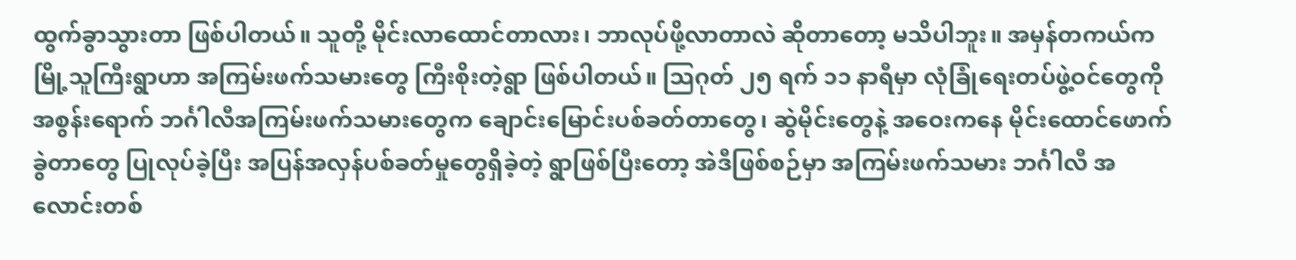ထွက်ခွာသွားတာ ဖြစ်ပါတယ်။ သူတို့ မိုင်းလာထောင်တာလား၊ ဘာလုပ်ဖို့လာတာလဲ ဆိုတာတော့ မသိပါဘူး။ အမှန်တကယ်က မြို့သူကြီးရွာဟာ အကြမ်းဖက်သမားတွေ ကြီးစိုးတဲ့ရွာ ဖြစ်ပါတယ်။ သြဂုတ် ၂၅ ရက် ၁၁ နာရီမှာ လုံခြုံရေးတပ်ဖွဲ့ဝင်တွေကို အစွန်းရောက် ဘင်္ဂါလီအကြမ်းဖက်သမားတွေက ချောင်းမြောင်းပစ်ခတ်တာတွေ၊ ဆွဲမိုင်းတွေနဲ့ အဝေးကနေ မိုင်းထောင်ဖောက်ခွဲတာတွေ ပြုလုပ်ခဲ့ပြီး အပြန်အလှန်ပစ်ခတ်မှုတွေရှိခဲ့တဲ့ ရွာဖြစ်ပြီးတော့ အဲဒီဖြစ်စဉ်မှာ အကြမ်းဖက်သမား ဘင်္ဂါလီ အလောင်းတစ်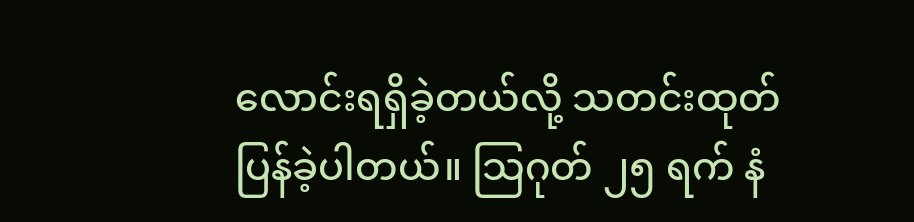လောင်းရရှိခဲ့တယ်လို့ သတင်းထုတ်ပြန်ခဲ့ပါတယ်။ သြဂုတ် ၂၅ ရက် နံ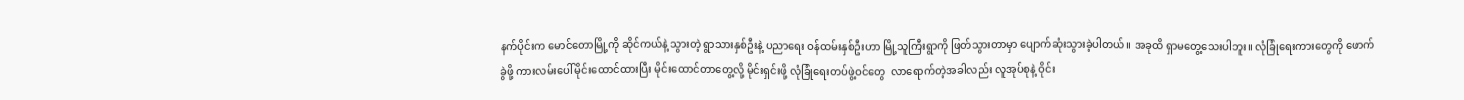နက်ပိုင်းက မောင်တောမြို့ကို ဆိုင်ကယ်နဲ့ သွားတဲ့ ရွာသားနှစ်ဦးနဲ့ ပညာရေး ဝန်ထမ်းနှစ်ဦးဟာ မြို့သူကြီးရွာကို ဖြတ်သွားတာမှာ ပျောက်ဆုံးသွားခဲ့ပါတယ်။ အခုထိ ရှာမတွေ့သေးပါဘူး။ လုံခြုံရေးကားတွေကို ဖောက်ခွဲဖို့ ကားလမ်းပေါ်မိုင်းထောင်ထားပြီး မိုင်းထောင်တာတွေ့လို့ မိုင်းရှင်းဖို့ လုံခြုံရေးတပ်ဖွဲ့ဝင်တွေ  လာရောက်တဲ့အခါလည်း လူအုပ်စုနဲ့ ဝိုင်း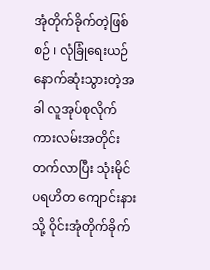အုံတိုက်ခိုက်တဲ့ဖြစ်စဉ် ၊ လုံခြုံရေးယဉ်နောက်ဆုံးသွားတဲ့အခါ လူအုပ်စုလိုက် ကားလမ်းအတိုင်းတက်လာပြီး သုံးမိုင် ပရဟိတ ကျောင်းနားသို့ ဝိုင်းအုံတိုက်ခိုက်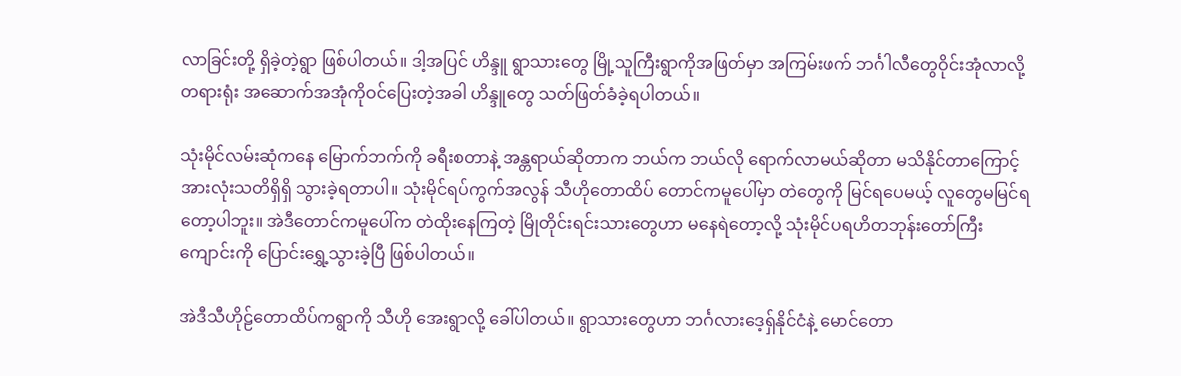လာခြင်းတို့ ရှိခဲ့တဲ့ရွာ ဖြစ်ပါတယ်။ ဒါ့အပြင် ဟိန္ဒူ ရွာသားတွေ မြို့သူကြီးရွာကိုအဖြတ်မှာ အကြမ်းဖက် ဘင်္ဂါလီတွေဝိုင်းအုံလာလို့ တရားရုံး အဆောက်အအုံကိုဝင်ပြေးတဲ့အခါ ဟိန္ဒူတွေ သတ်ဖြတ်ခံခဲ့ရပါတယ်။

သုံးမိုင်လမ်းဆုံကနေ မြောက်ဘက်ကို ခရီးစတာနဲ့ အန္တရာယ်ဆိုတာက ဘယ်က ဘယ်လို ရောက်လာမယ်ဆိုတာ မသိနိုင်တာကြောင့် အားလုံးသတိရှိရှိ သွားခဲ့ရတာပါ။ သုံးမိုင်ရပ်ကွက်အလွန် သီဟိုတောထိပ် တောင်ကမူပေါ်မှာ တဲတွေကို မြင်ရပေမယ့် လူတွေမမြင်ရတော့ပါဘူး။ အဲဒီတောင်ကမူပေါ်က တဲထိုးနေကြတဲ့ မြိုတိုင်းရင်းသားတွေဟာ မနေရဲတော့လို့ သုံးမိုင်ပရဟိတဘုန်းတော်ကြီးကျောင်းကို ပြောင်းရွှေ့သွားခဲ့ပြီ ဖြစ်ပါတယ်။

အဲဒီသီဟိုဠ်တောထိပ်ကရွာကို သီဟို အေးရွာလို့ ခေါ်ပါတယ်။ ရွာသားတွေဟာ ဘင်္ဂလားဒေ့ရှ်နိုင်ငံနဲ့ မောင်တော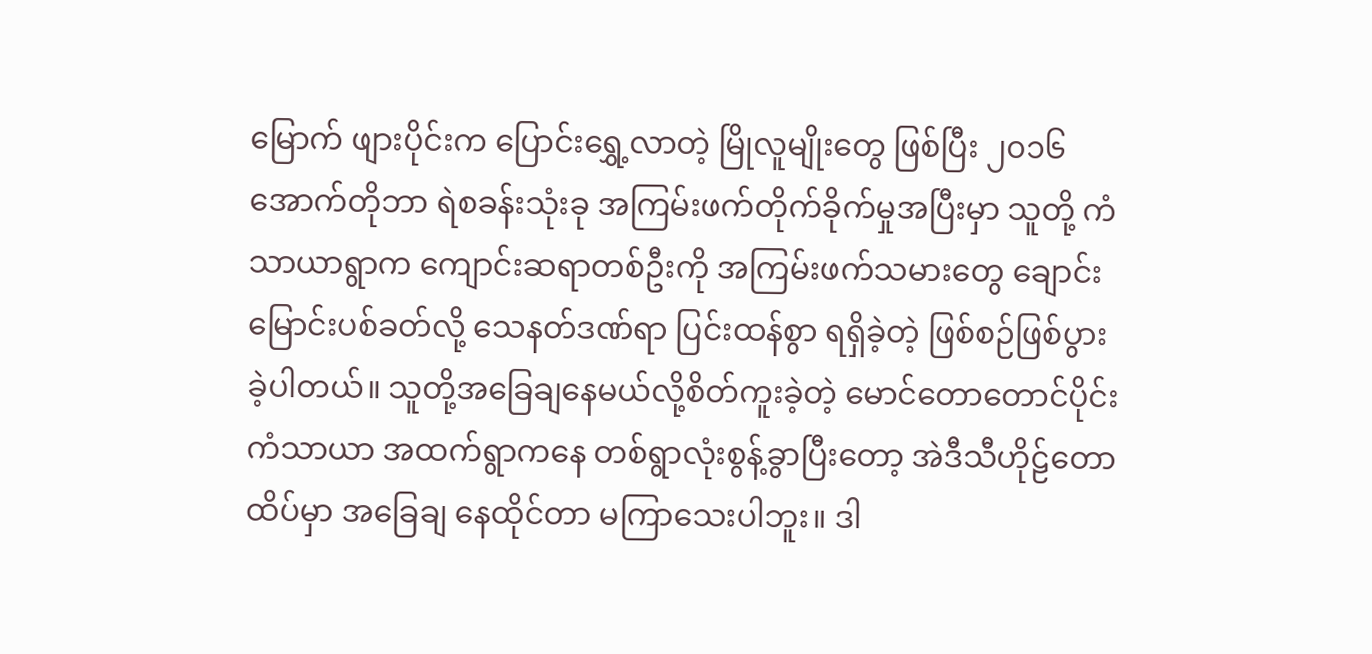မြောက် ဖျားပိုင်းက ပြောင်းရွှေ့လာတဲ့ မြိုလူမျိုးတွေ ဖြစ်ပြီး ၂၀၁၆ အောက်တိုဘာ ရဲစခန်းသုံးခု အကြမ်းဖက်တိုက်ခိုက်မှုအပြီးမှာ သူတို့ ကံသာယာရွာက ကျောင်းဆရာတစ်ဦးကို အကြမ်းဖက်သမားတွေ ချောင်းမြောင်းပစ်ခတ်လို့ သေနတ်ဒဏ်ရာ ပြင်းထန်စွာ ရရှိခဲ့တဲ့ ဖြစ်စဉ်ဖြစ်ပွားခဲ့ပါတယ်။ သူတို့အခြေချနေမယ်လို့စိတ်ကူးခဲ့တဲ့ မောင်တောတောင်ပိုင်း ကံသာယာ အထက်ရွာကနေ တစ်ရွာလုံးစွန့်ခွာပြီးတော့ အဲဒီသီဟိုဠ်တောထိပ်မှာ အခြေချ နေထိုင်တာ မကြာသေးပါဘူး။ ဒါ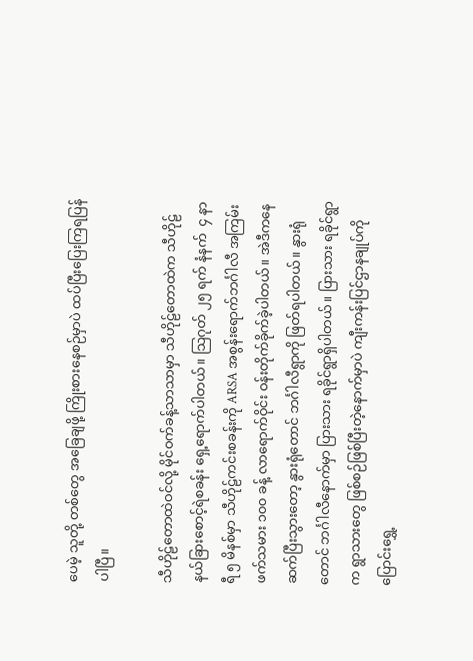ပေမဲ့ သူတို့ တစ်တွေ အခြေချဖို့ ကြိုးစားနေစဉ်မှာပဲ ထပ်ပြီးပြေးကြရပြန်ပါပြီ။

သီဟိုဠ်တောထဲဝင်လို့ မိုင်ဝက်ခန့်သာသာမှာ သီဟိုဠ်တောထဲက သီဟိုဠ်နယ်ခြားစောင့်ရဲစခန်း ရှေ့ရောက်ပါတယ်။ သြဂုတ် ၂၅ ရက် နံနက်  ၄ နာရီ ၅ မိနစ်မှာ သီဟိုဠ်ကင်းစခန်းကို ARSA အစွန်းရောက်ဘင်္ဂါလီ အကြမ်းဖက်သမား ၁၀၀ ခန့် လာရောက်ဝိုင်း ဝန်းတိုက်ခိုက်ခဲ့ပါတယ်။ အဲဒီကနေ ဆက်ပြီးသွားတော့ နွားရုံတောင် ဘင်္ဂါလီရွာကို ဖြတ်ရပါတယ်။ နွားရုံတောင် ဘင်္ဂါလီနောက်မှာ ပြားသား ရခိုင်ရွာရှိပါတယ်။ ပြားသား ရခိုင်ရွာက ရွာသားတွေ ဖြစ်စဉ်ဖြစ်ပြီးတဲ့နောက်မှာပဲ ကျီးကန်းပြင်ဌာနချုပ်ကို ပြောင်းရွှေ့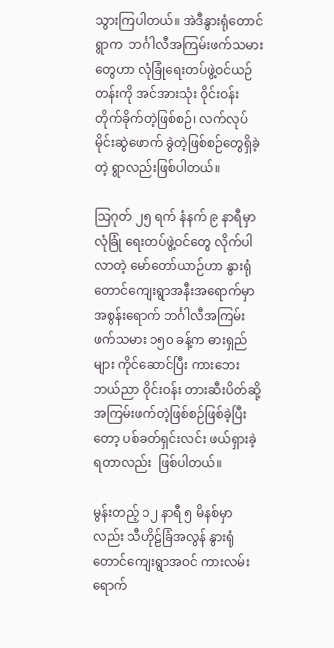သွားကြပါတယ်။ အဲဒီနွားရုံတောင်ရွာက  ဘင်္ဂါလီအကြမ်းဖက်သမားတွေဟာ လုံခြုံရေးတပ်ဖွဲ့ဝင်ယဉ်တန်းကို အင်အားသုံး ဝိုင်းဝန်း တိုက်ခိုက်တဲ့ဖြစ်စဉ်၊ လက်လုပ်မိုင်းဆွဲဖောက် ခွဲတဲ့ဖြစ်စဉ်တွေရှိခဲ့တဲ့ ရွာလည်းဖြစ်ပါတယ်။

သြဂုတ် ၂၅ ရက် နံနက် ၉ နာရီမှာ လုံခြုံ ရေးတပ်ဖွဲ့ဝင်တွေ လိုက်ပါလာတဲ့ မော်တော်ယာဉ်ဟာ နွားရုံတောင်ကျေးရွာအနီးအရောက်မှာ အစွန်းရောက် ဘင်္ဂါလီအကြမ်းဖက်သမား ၁၅၀ ခန့်က ဓားရှည်များ ကိုင်ဆောင်ပြီး ကားဘေး ဘယ်ညာ ဝိုင်းဝန်း တားဆီးပိတ်ဆို့ အကြမ်းဖက်တဲ့ဖြစ်စဉ်ဖြစ်ခဲ့ပြီးတော့ ပစ်ခတ်ရှင်းလင်း ဖယ်ရှားခဲ့ရတာလည်း  ဖြစ်ပါတယ်။

မွန်းတည့် ၁၂ နာရီ ၅ မိနစ်မှာလည်း သီဟိုဠ်ခြံအလွန် နွားရုံတောင်ကျေးရွာအဝင် ကားလမ်းရောက်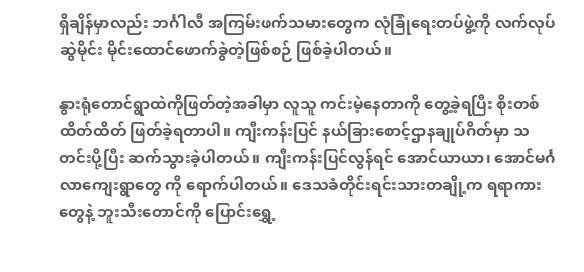ရှိချိန်မှာလည်း ဘင်္ဂါလီ အကြမ်းဖက်သမားတွေက လုံခြုံရေးတပ်ဖွဲ့ကို လက်လုပ်ဆွဲမိုင်း မိုင်းထောင်ဖောက်ခွဲတဲ့ဖြစ်စဉ် ဖြစ်ခဲ့ပါတယ်။

နွားရုံတောင်ရွာထဲကိုဖြတ်တဲ့အခါမှာ လူသူ ကင်းမဲ့နေတာကို တွေ့ခဲ့ရပြီး စိုးတစ်ထိတ်ထိတ် ဖြတ်ခဲ့ရတာပါ။ ကျီးကန်းပြင် နယ်ခြားစောင့်ဌာနချုပ်ဂိတ်မှာ သတင်းပို့ပြီး ဆက်သွားခဲ့ပါတယ်။ ကျီးကန်းပြင်လွန်ရင် အောင်ယာယာ၊ အောင်မင်္ဂလာကျေးရွာတွေ ကို ရောက်ပါတယ်။ ဒေသခံတိုင်းရင်းသားတချို့က ရရာကားတွေနဲ့ ဘူးသီးတောင်ကို ပြောင်းရွှေ့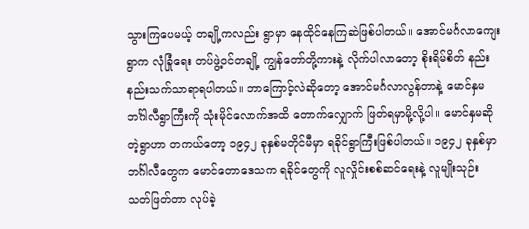သွားကြပေမယ့် တချို့ကလည်း ရွာမှာ နေထိုင်နေကြဆဲဖြစ်ပါတယ်။ အောင်မင်္ဂလာကျေးရွာက လုံခြုံရေး တပ်ဖွဲ့ဝင်တချို့ ကျွန်တော်တို့ကားနဲ့ လိုက်ပါလာတော့ စိုးရိမ်စိတ် နည်းနည်းသက်သာရာရပါတယ်။ ဘာကြောင့်လဲဆိုတော့ အောင်မင်္ဂလာလွန်တာနဲ့ မောင်နှမ ဘင်္ဂါလီရွာကြီးကို သုံးမိုင်လောက်အထိ တောက်လျှောက် ဖြတ်ရမှာမို့လို့ပါ။ မောင်နှမဆိုတဲ့ရွာဟာ တကယ်တော့ ၁၉၄၂ ခုနှစ်မတိုင်မီမှာ ရခိုင်ရွာကြီးဖြစ်ပါတယ်။ ၁၉၄၂ ခုနှစ်မှာ ဘင်္ဂါလီတွေက မောင်တောဒေသက ရခိုင်တွေကို လူလှိုင်းစစ်ဆင်ရေးနဲ့ လူမျိုးသုဉ်း သတ်ဖြတ်တာ လုပ်ခဲ့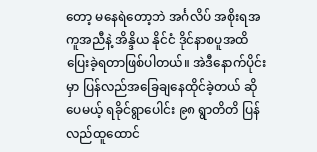တော့ မနေရဲတော့ဘဲ အင်္ဂလိပ် အစိုးရအကူအညီနဲ့ အိန္ဒိယ နိုင်ငံ ဒိုင်နာစပူအထိ ပြေးခဲ့ရတာဖြစ်ပါတယ်။ အဲဒီနောက်ပိုင်းမှာ ပြန်လည်အခြေချနေထိုင်ခဲ့တယ် ဆိုပေမယ့် ရခိုင်ရွာပေါင်း ၉၈ ရွာတိတိ ပြန်လည်ထူထောင်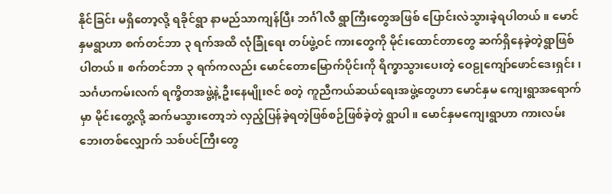နိုင်ခြင်း မရှိတော့လို့ ရခိုင်ရွာ နာမည်သာကျန်ပြီး ဘင်္ဂါလီ ရွာကြီးတွေအဖြစ် ပြောင်းလဲသွားခဲ့ရပါတယ်။ မောင်နှမရွာဟာ စက်တင်ဘာ ၃ ရက်အထိ လုံခြုံရေး တပ်ဖွဲ့ဝင် ကားတွေကို မိုင်းထောင်တာတွေ ဆက်ရှိနေခဲ့တဲ့ရွာဖြစ်ပါတယ်။ စက်တင်ဘာ ၃ ရက်ကလည်း မောင်တောမြောက်ပိုင်းကို ရိက္ခာသွားပေးတဲ့ ဝေဠုကျော်ဖောင်ဒေးရှင်း၊ သင်္ဂဟကမ်းလက် ရက္ခိတအဖွဲ့နဲ့ ဦးနေမျိုးဇင် စတဲ့ ကူညီကယ်ဆယ်ရေးအဖွဲ့တွေဟာ မောင်နှမ ကျေးရွာအရောက်မှာ မိုင်းတွေ့လို့ ဆက်မသွားတော့ဘဲ လှည့်ပြန်ခဲ့ရတဲ့ဖြစ်စဉ်ဖြစ်ခဲ့တဲ့ ရွာပါ။ မောင်နှမကျေးရွာဟာ ကားလမ်းဘေးတစ်လျှောက် သစ်ပင်ကြီးတွေ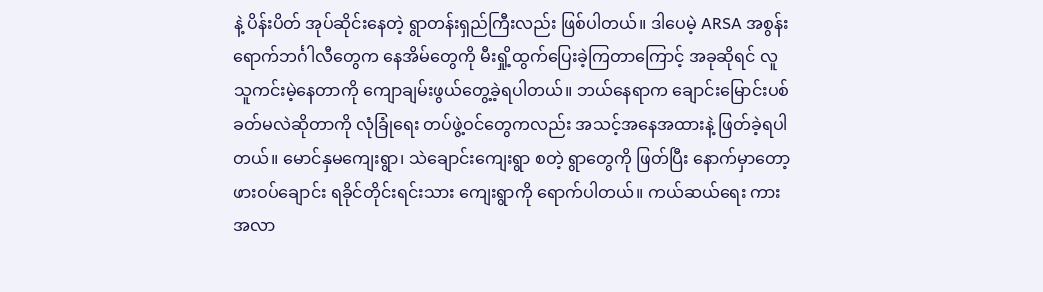နဲ့ ပိန်းပိတ် အုပ်ဆိုင်းနေတဲ့ ရွာတန်းရှည်ကြီးလည်း ဖြစ်ပါတယ်။ ဒါပေမဲ့ ARSA အစွန်းရောက်ဘင်္ဂါလီတွေက နေအိမ်တွေကို မီးရှို့ထွက်ပြေးခဲ့ကြတာကြောင့် အခုဆိုရင် လူသူကင်းမဲ့နေတာကို ကျောချမ်းဖွယ်တွေ့ခဲ့ရပါတယ်။ ဘယ်နေရာက ချောင်းမြောင်းပစ်ခတ်မလဲဆိုတာကို လုံခြုံရေး တပ်ဖွဲ့ဝင်တွေကလည်း အသင့်အနေအထားနဲ့ ဖြတ်ခဲ့ရပါတယ်။ မောင်နှမကျေးရွာ၊ သဲချောင်းကျေးရွာ စတဲ့ ရွာတွေကို ဖြတ်ပြီး နောက်မှာတော့ ဖားဝပ်ချောင်း ရခိုင်တိုင်းရင်းသား ကျေးရွာကို ရောက်ပါတယ်။ ကယ်ဆယ်ရေး ကားအလာ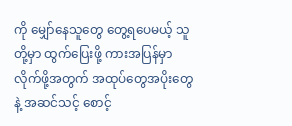ကို မျှော်နေသူတွေ တွေ့ရပေမယ့် သူတို့မှာ ထွက်ပြေးဖို့ ကားအပြန်မှာ လိုက်ဖို့အတွက် အထုပ်တွေအပိုးတွေနဲ့ အဆင်သင့် စောင့်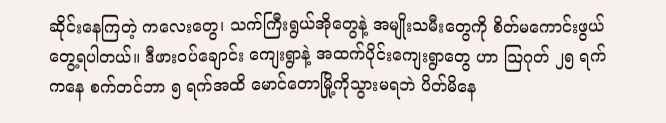ဆိုင်းနေကြတဲ့ ကလေးတွေ၊ သက်ကြီးရွယ်အိုတွေနဲ့ အမျိုးသမီးတွေကို စိတ်မကောင်းဖွယ် တွေ့ရပါတယ်။ ဒီဖားဝပ်ချောင်း ကျေးရွာနဲ့ အထက်ပိုင်းကျေးရွာတွေ ဟာ သြဂုတ် ၂၅ ရက်ကနေ စက်တင်ဘာ ၅ ရက်အထိ မောင်တောမြို့ကိုသွားမရဘဲ ပိတ်မိနေ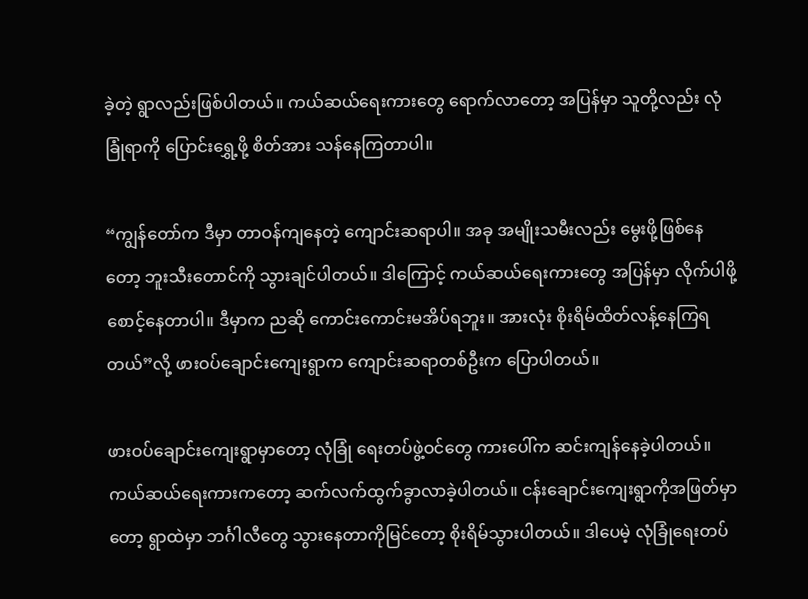ခဲ့တဲ့ ရွာလည်းဖြစ်ပါတယ်။ ကယ်ဆယ်ရေးကားတွေ ရောက်လာတော့ အပြန်မှာ သူတို့လည်း လုံခြုံရာကို ပြောင်းရွှေ့ဖို့ စိတ်အား သန်နေကြတာပါ။

“ကျွန်တော်က ဒီမှာ တာဝန်ကျနေတဲ့ ကျောင်းဆရာပါ။ အခု အမျိုးသမီးလည်း မွေးဖို့ဖြစ်နေတော့ ဘူးသီးတောင်ကို သွားချင်ပါတယ်။ ဒါကြောင့် ကယ်ဆယ်ရေးကားတွေ အပြန်မှာ လိုက်ပါဖို့ စောင့်နေတာပါ။ ဒီမှာက ညဆို ကောင်းကောင်းမအိပ်ရဘူး။ အားလုံး စိုးရိမ်ထိတ်လန့်နေကြရတယ်”လို့ ဖားဝပ်ချောင်းကျေးရွာက ကျောင်းဆရာတစ်ဦးက ပြောပါတယ်။

ဖားဝပ်ချောင်းကျေးရွာမှာတော့ လုံခြုံ ရေးတပ်ဖွဲ့ဝင်တွေ ကားပေါ်က ဆင်းကျန်နေခဲ့ပါတယ်။ ကယ်ဆယ်ရေးကားကတော့ ဆက်လက်ထွက်ခွာလာခဲ့ပါတယ်။ ငန်းချောင်းကျေးရွာကိုအဖြတ်မှာတော့ ရွာထဲမှာ ဘင်္ဂါလီတွေ သွားနေတာကိုမြင်တော့ စိုးရိမ်သွားပါတယ်။ ဒါပေမဲ့ လုံခြုံရေးတပ်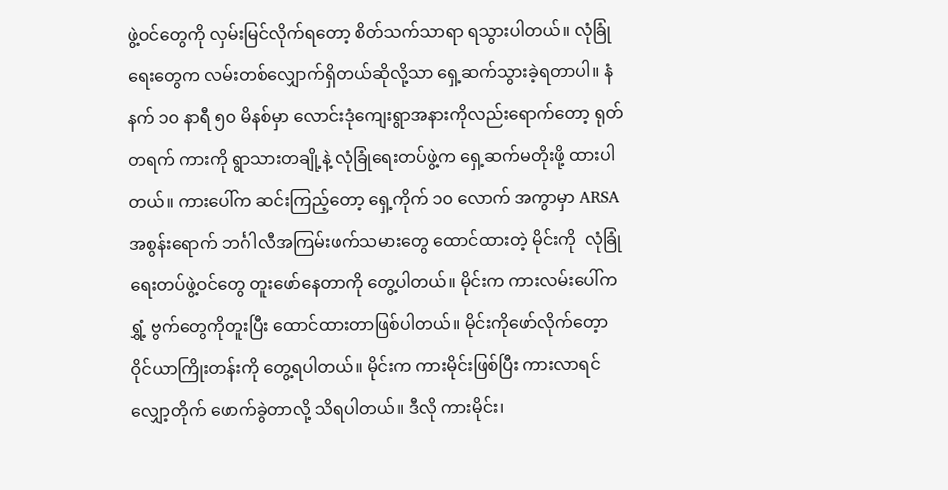ဖွဲ့ဝင်တွေကို လှမ်းမြင်လိုက်ရတော့ စိတ်သက်သာရာ ရသွားပါတယ်။ လုံခြုံရေးတွေက လမ်းတစ်လျှောက်ရှိတယ်ဆိုလို့သာ ရှေ့ဆက်သွားခဲ့ရတာပါ။ နံနက် ၁၀ နာရီ ၅၀ မိနစ်မှာ လောင်းဒုံကျေးရွာအနားကိုလည်းရောက်တော့ ရုတ်တရက် ကားကို ရွာသားတချို့နဲ့ လုံခြုံရေးတပ်ဖွဲ့က ရှေ့ဆက်မတိုးဖို့ ထားပါတယ်။ ကားပေါ်က ဆင်းကြည့်တော့ ရှေ့ကိုက် ၁၀ လောက် အကွာမှာ ARSA အစွန်းရောက် ဘင်္ဂါလီအကြမ်းဖက်သမားတွေ ထောင်ထားတဲ့ မိုင်းကို  လုံခြုံရေးတပ်ဖွဲ့ဝင်တွေ တူးဖော်နေတာကို တွေ့ပါတယ်။ မိုင်းက ကားလမ်းပေါ်က ရွှံ့ ဗွက်တွေကိုတူးပြီး ထောင်ထားတာဖြစ်ပါတယ်။ မိုင်းကိုဖော်လိုက်တေ့ာ ဝိုင်ယာကြိုးတန်းကို တွေ့ရပါတယ်။ မိုင်းက ကားမိုင်းဖြစ်ပြီး ကားလာရင် လျှော့တိုက် ဖောက်ခွဲတာလို့ သိရပါတယ်။ ဒီလို ကားမိုင်း၊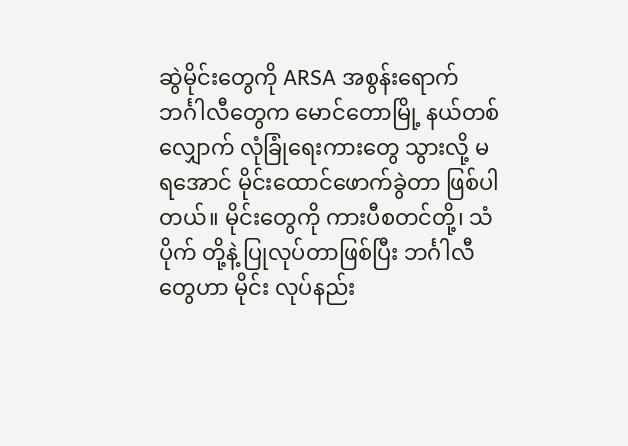ဆွဲမိုင်းတွေကို ARSA အစွန်းရောက် ဘင်္ဂါလီတွေက မောင်တောမြို့ နယ်တစ်လျှောက် လုံခြုံရေးကားတွေ သွားလို့ မရအောင် မိုင်းထောင်ဖောက်ခွဲတာ ဖြစ်ပါတယ်။ မိုင်းတွေကို ကားပီစတင်တို့၊ သံပိုက် တို့နဲ့ ပြုလုပ်တာဖြစ်ပြီး ဘင်္ဂါလီတွေဟာ မိုင်း လုပ်နည်း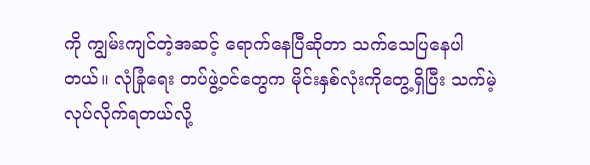ကို ကျွမ်းကျင်တဲ့အဆင့် ရောက်နေပြီဆိုတာ သက်သေပြနေပါတယ်။ လုံခြုံရေး တပ်ဖွဲ့ဝင်တွေက မိုင်းနှစ်လုံးကိုတွေ့ရှိပြီး သက်မဲ့ လုပ်လိုက်ရတယ်လို့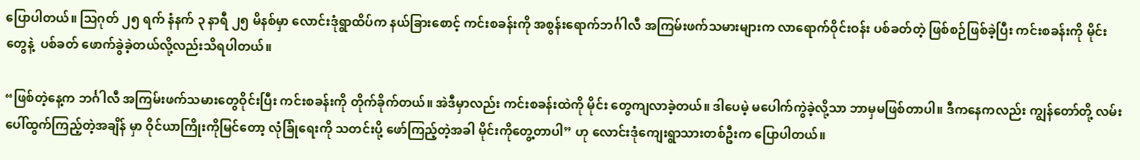ပြောပါတယ်။ သြဂုတ် ၂၅ ရက် နံနက် ၃ နာရီ ၂၅ မိနစ်မှာ လောင်းဒုံရွာထိပ်က နယ်ခြားစောင့် ကင်းစခန်းကို အစွန်းရောက်ဘင်္ဂါလီ အကြမ်းဖက်သမားများက လာရောက်ဝိုင်းဝန်း ပစ်ခတ်တဲ့ ဖြစ်စဉ်ဖြစ်ခဲ့ပြီး ကင်းစခန်းကို မိုင်းတွေနဲ့  ပစ်ခတ် ဖောက်ခွဲခဲ့တယ်လို့လည်းသိရပါတယ်။

“ဖြစ်တဲ့နေ့က ဘင်္ဂါလီ အကြမ်းဖက်သမားတွေဝိုင်းပြီး ကင်းစခန်းကို တိုက်ခိုက်တယ်။ အဲဒီမှာလည်း ကင်းစခန်းထဲကို မိုင်း တွေကျလာခဲ့တယ်။ ဒါပေမဲ့ မပေါက်ကွဲခဲ့လို့သာ ဘာမှမဖြစ်တာပါ။ ဒီကနေကလည်း ကျွန်တော်တို့ လမ်းပေါ်ထွက်ကြည့်တဲ့အချိန် မှာ ဝိုင်ယာကြိုးကိုမြင်တော့ လုံခြုံရေးကို သတင်းပို့ ဖော်ကြည့်တဲ့အခါ မိုင်းကိုတွေ့တာပါ” ဟု လောင်းဒုံကျေးရွာသားတစ်ဦးက ပြောပါတယ်။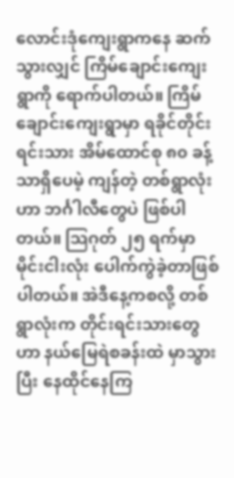လောင်းဒုံကျေးရွာကနေ ဆက်သွားလျှင် ကြိမ်ချောင်းကျေးရွာကို ရောက်ပါတယ်။ ကြိမ်ချောင်းကျေးရွာမှာ ရခိုင်တိုင်းရင်းသား အိမ်ထောင်စု ၈၀ ခန့်သာရှိပေမဲ့ ကျန်တဲ့ တစ်ရွာလုံးဟာ ဘင်္ဂါလီတွေပဲ ဖြစ်ပါတယ်။ သြဂုတ် ၂၅ ရက်မှာ မိုင်းငါးလုံး ပေါက်ကွဲခဲ့တာဖြစ်ပါတယ်။ အဲဒီနေ့ကစလို့ တစ်ရွာလုံးက တိုင်းရင်းသားတွေဟာ နယ်မြေရဲစခန်းထဲ မှာသွားပြီး နေထိုင်နေကြ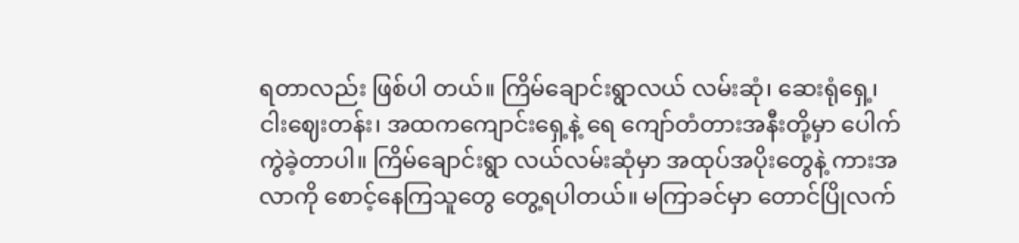ရတာလည်း ဖြစ်ပါ တယ်။ ကြိမ်ချောင်းရွာလယ် လမ်းဆုံ၊ ဆေးရုံရှေ့၊ ငါးဈေးတန်း၊ အထကကျောင်းရှေ့နဲ့ ရေ ကျော်တံတားအနီးတို့မှာ ပေါက်ကွဲခဲ့တာပါ။ ကြိမ်ချောင်းရွာ လယ်လမ်းဆုံမှာ အထုပ်အပိုးတွေနဲ့ ကားအလာကို စောင့်နေကြသူတွေ တွေ့ရပါတယ်။ မကြာခင်မှာ တောင်ပြိုလက်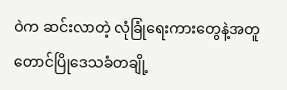ဝဲက ဆင်းလာတဲ့ လုံခြုံရေးကားတွေနဲ့အတူ တောင်ပြိုဒေသခံတချို့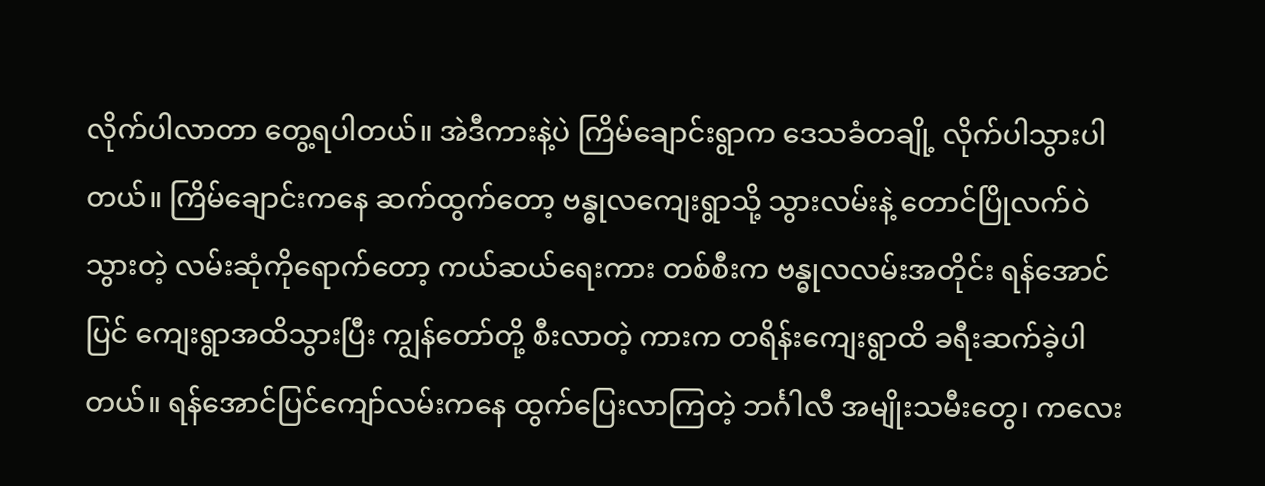လိုက်ပါလာတာ တွေ့ရပါတယ်။ အဲဒီကားနဲ့ပဲ ကြိမ်ချောင်းရွာက ဒေသခံတချို့ လိုက်ပါသွားပါတယ်။ ကြိမ်ချောင်းကနေ ဆက်ထွက်တော့ ဗန္ဓုလကျေးရွာသို့ သွားလမ်းနဲ့ တောင်ပြိုလက်ဝဲသွားတဲ့ လမ်းဆုံကိုရောက်တော့ ကယ်ဆယ်ရေးကား တစ်စီးက ဗန္ဓုလလမ်းအတိုင်း ရန်အောင်ပြင် ကျေးရွာအထိသွားပြီး ကျွန်တော်တို့ စီးလာတဲ့ ကားက တရိန်းကျေးရွာထိ ခရီးဆက်ခဲ့ပါတယ်။ ရန်အောင်ပြင်ကျော်လမ်းကနေ ထွက်ပြေးလာကြတဲ့ ဘင်္ဂါလီ အမျိုးသမီးတွေ၊ ကလေး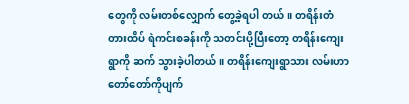တွေကို လမ်းတစ်လျှောက် တွေ့ခဲ့ရပါ တယ်။ တရိန်းတံတားထိပ် ရဲကင်းစခန်းကို သတင်းပို့ပြီးတော့ တရိန်းကျေးရွာကို ဆက် သွားခဲ့ပါတယ်။ တရိန်းကျေးရွာသား လမ်းဟာ တော်တော်ကိုပျက်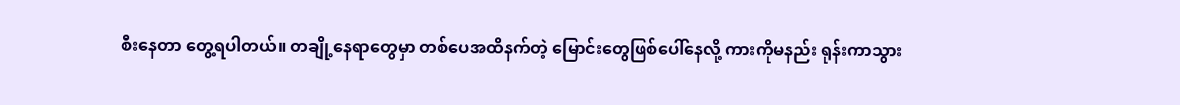စီးနေတာ တွေ့ရပါတယ်။ တချို့နေရာတွေမှာ တစ်ပေအထိနက်တဲ့ မြောင်းတွေဖြစ်ပေါ်နေလို့ ကားကိုမနည်း ရုန်းကာသွား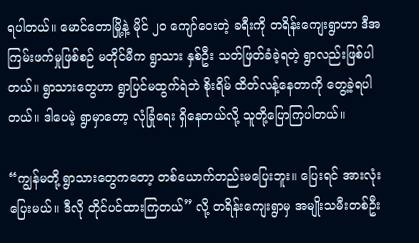ရပါတယ်။ မောင်တောမြို့နဲ့ မိုင် ၂၀ ကျော်ဝေးတဲ့ ခရီးကို တရိန်းကျေးရွာဟာ ဒီအကြမ်းဖက်မှုဖြစ်စဉ် မတိုင်မီက ရွာသား နှစ်ဦး သတ်ဖြတ်ခံခဲ့ရတဲ့ ရွာလည်းဖြစ်ပါတယ်။ ရွာသားတွေဟာ ရွာပြင်မထွက်ရဲဘဲ စိုးရိမ် ထိတ်လန့်နေတာကို တွေ့ခဲ့ရပါတယ်။ ဒါပေမဲ့ ရွာမှာတော့ လုံခြုံရေး ရှိနေတယ်လို့ သူတို့ပြောကြပါတယ်။

“ကျွန်မတို့ ရွာသားတွေကတော့ တစ်ယောက်တည်းမပြေးဘူး။ ပြေးရင် အားလုံး ပြေးမယ်။ ဒီလို တိုင်ပင်ထားကြတယ်” လို့ တရိန်းကျေးရွာမှ အမျိုးသမီးတစ်ဦး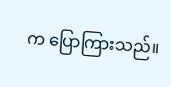က ပြောကြားသည်။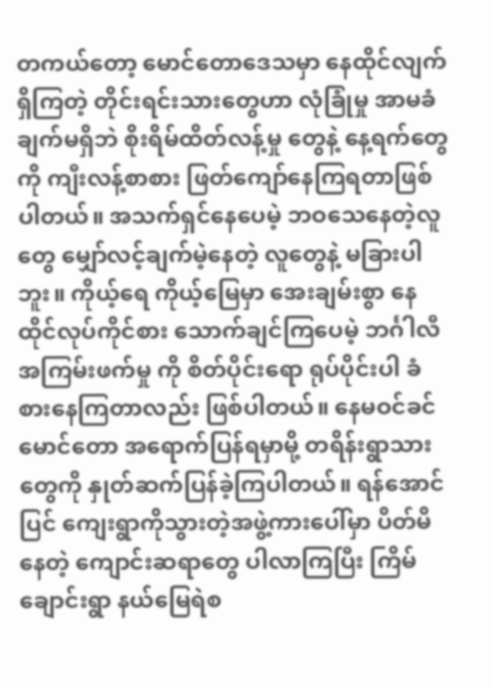တကယ်တော့ မောင်တောဒေသမှာ နေထိုင်လျက်ရှိကြတဲ့ တိုင်းရင်းသားတွေဟာ လုံခြုံမှု အာမခံချက်မရှိဘဲ စိုးရိမ်ထိတ်လန့်မှု တွေနဲ့ နေ့ရက်တွေကို ကျီးလန့်စာစား ဖြတ်ကျော်နေကြရတာဖြစ်ပါတယ်။ အသက်ရှင်နေပေမဲ့ ဘဝသေနေတဲ့လူတွေ မျှော်လင့်ချက်မဲ့နေတဲ့ လူတွေနဲ့ မခြားပါဘူး။ ကိုယ့်ရေ ကိုယ့်မြေမှာ အေးချမ်းစွာ နေထိုင်လုပ်ကိုင်စား သောက်ချင်ကြပေမဲ့ ဘင်္ဂါလီအကြမ်းဖက်မှု ကို စိတ်ပိုင်းရော ရုပ်ပိုင်းပါ ခံစားနေကြတာလည်း ဖြစ်ပါတယ်။ နေမဝင်ခင် မောင်တော အရောက်ပြန်ရမှာမို့ တရိန်းရွာသားတွေကို နှုတ်ဆက်ပြန်ခဲ့ကြပါတယ်။ ရန်အောင်ပြင် ကျေးရွာကိုသွားတဲ့အဖွဲ့ကားပေါ်မှာ ပိတ်မိ နေတဲ့ ကျောင်းဆရာတွေ ပါလာကြပြီး ကြိမ်ချောင်းရွာ နယ်မြေရဲစ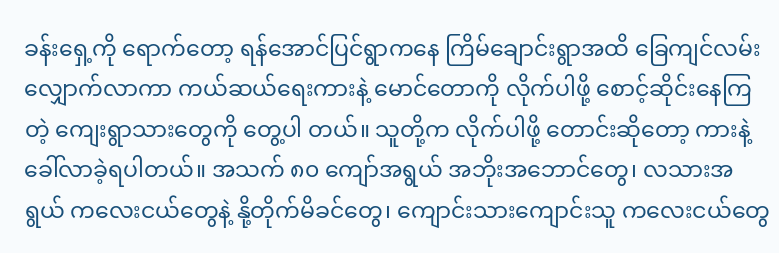ခန်းရှေ့ကို ရောက်တော့ ရန်အောင်ပြင်ရွာကနေ ကြိမ်ချောင်းရွာအထိ ခြေကျင်လမ်းလျှောက်လာကာ ကယ်ဆယ်ရေးကားနဲ့ မောင်တောကို လိုက်ပါဖို့ စောင့်ဆိုင်းနေကြတဲ့ ကျေးရွာသားတွေကို တွေ့ပါ တယ်။ သူတို့က လိုက်ပါဖို့ တောင်းဆိုတော့ ကားနဲ့ ခေါ်လာခဲ့ရပါတယ်။ အသက် ၈၀ ကျော်အရွယ် အဘိုးအဘောင်တွေ၊ လသားအရွယ် ကလေးငယ်တွေနဲ့ နို့တိုက်မိခင်တွေ၊ ကျောင်းသားကျောင်းသူ ကလေးငယ်တွေ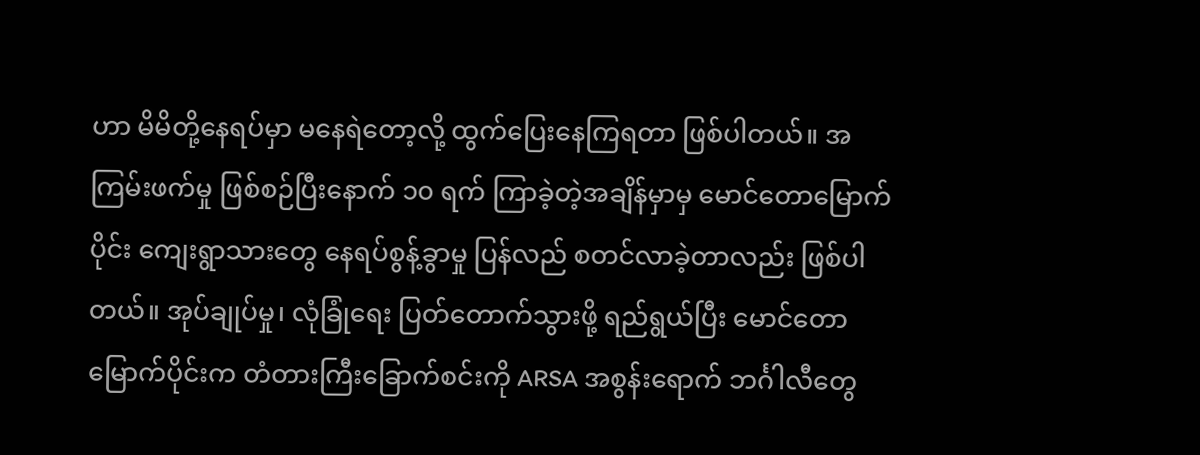ဟာ မိမိတို့နေရပ်မှာ မနေရဲတော့လို့ ထွက်ပြေးနေကြရတာ ဖြစ်ပါတယ်။ အကြမ်းဖက်မှု ဖြစ်စဉ်ပြီးနောက် ၁၀ ရက် ကြာခဲ့တဲ့အချိန်မှာမှ မောင်တောမြောက်ပိုင်း ကျေးရွာသားတွေ နေရပ်စွန့်ခွာမှု ပြန်လည် စတင်လာခဲ့တာလည်း ဖြစ်ပါတယ်။ အုပ်ချုပ်မှု၊ လုံခြုံရေး ပြတ်တောက်သွားဖို့ ရည်ရွယ်ပြီး မောင်တော မြောက်ပိုင်းက တံတားကြီးခြောက်စင်းကို ARSA အစွန်းရောက် ဘင်္ဂါလီတွေ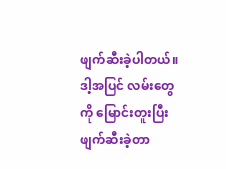ဖျက်ဆီးခဲ့ပါတယ်။ ဒါ့အပြင် လမ်းတွေကို မြောင်းတူးပြီး ဖျက်ဆီးခဲ့တာ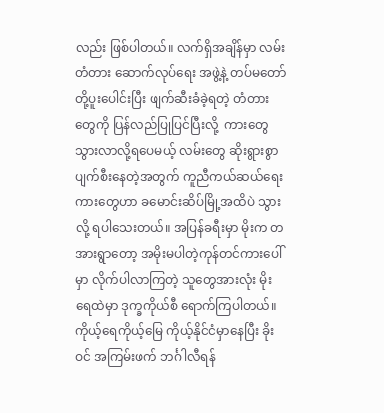လည်း ဖြစ်ပါတယ်။ လက်ရှိအချိန်မှာ လမ်းတံတား ဆောက်လုပ်ရေး အဖွဲ့နဲ့ တပ်မတော်တို့ပူးပေါင်းပြီး ဖျက်ဆီးခံခဲ့ရတဲ့ တံတားတွေကို ပြန်လည်ပြုပြင်ပြီးလို့  ကားတွေ သွားလာလို့ရပေမယ့် လမ်းတွေ ဆိုးရွားစွာ ပျက်စီးနေတဲ့အတွက် ကူညီကယ်ဆယ်ရေး ကားတွေဟာ ခမောင်းဆိပ်မြို့အထိပဲ သွားလို့ ရပါသေးတယ်။ အပြန်ခရီးမှာ မိုးက တအားရွာတော့ အမိုးမပါတဲ့ကုန်တင်ကားပေါ်မှာ လိုက်ပါလာကြတဲ့ သူတွေအားလုံး မိုးရေထဲမှာ ဒုက္ခကိုယ်စီ ရောက်ကြပါတယ်။ ကိုယ့်ရေကိုယ့်မြေ ကိုယ့်နိုင်ငံမှာနေပြီး ခိုးဝင် အကြမ်းဖက် ဘင်္ဂါလီရန်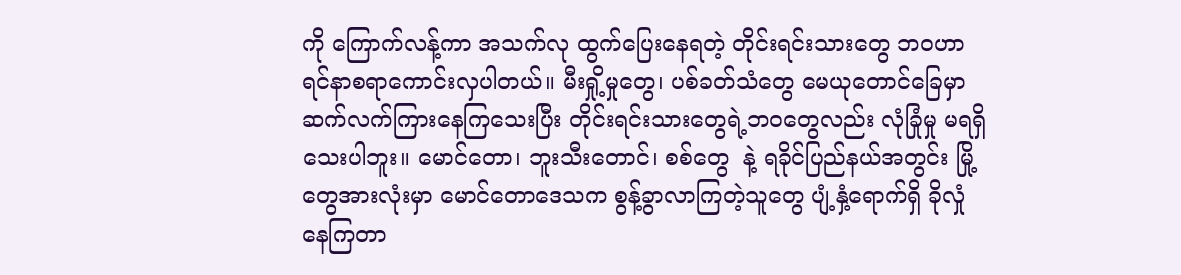ကို ကြောက်လန့်ကာ အသက်လု ထွက်ပြေးနေရတဲ့ တိုင်းရင်းသားတွေ ဘဝဟာ ရင်နာစရာကောင်းလှပါတယ်။ မီးရှို့မှုတွေ၊ ပစ်ခတ်သံတွေ မေယုတောင်ခြေမှာ ဆက်လက်ကြားနေကြသေးပြီး တိုင်းရင်းသားတွေရဲ့ဘဝတွေလည်း လုံခြုံမှု မရရှိသေးပါဘူး။ မောင်တော၊ ဘူးသီးတောင်၊ စစ်တွေ  နဲ့ ရခိုင်ပြည်နယ်အတွင်း မြို့တွေအားလုံးမှာ မောင်တောဒေသက စွန့်ခွာလာကြတဲ့သူတွေ ပျံ့နှံ့ရောက်ရှိ ခိုလှုံနေကြတာ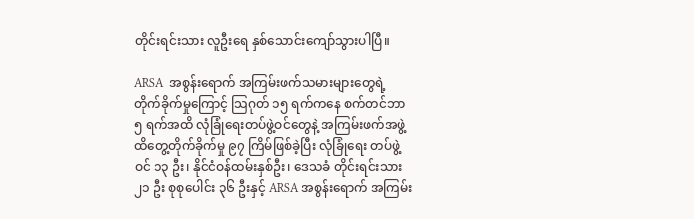တိုင်းရင်းသား လူဦးရေ နှစ်သောင်းကျော်သွားပါပြီ။

ARSA  အစွန်းရောက် အကြမ်းဖက်သမားများတွေရဲ့ တိုက်ခိုက်မှုကြောင့် သြဂုတ် ၁၅ ရက်ကနေ စက်တင်ဘာ ၅ ရက်အထိ လုံခြုံရေးတပ်ဖွဲ့ဝင်တွေနဲ့ အကြမ်းဖက်အဖွဲ့ ထိတွေ့တိုက်ခိုက်မှု ၉၇ ကြိမ်ဖြစ်ခဲ့ပြီး လုံခြုံရေး တပ်ဖွဲ့ဝင် ၁၃ ဦး၊ နိုင်ငံဝန်ထမ်းနှစ်ဦး၊ ဒေသခံ တိုင်းရင်းသား ၂၁ ဦး စုစုပေါင်း ၃၆ ဦးနှင့် ARSA အစွန်းရောက် အကြမ်း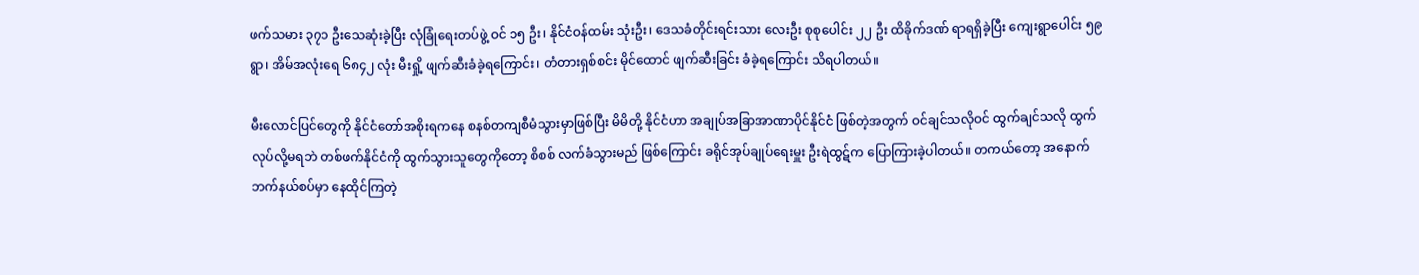ဖက်သမား ၃၇၁ ဦးသေဆုံးခဲ့ပြီး လုံခြုံရေးတပ်ဖွဲ့ ဝင် ၁၅ ဦး၊ နိုင်ငံဝန်ထမ်း သုံးဦး၊ ဒေသခံတိုင်းရင်းသား လေးဦး စုစုပေါင်း ၂၂ ဦး ထိခိုက်ဒဏ် ရာရရှိခဲ့ပြီး ကျေးရွာပေါင်း ၅၉ ရွာ၊ အိမ်အလုံးရေ ၆၈၄၂ လုံး မီးရှို့ ဖျက်ဆီးခံခဲ့ရကြောင်း၊ တံတားရှစ်စင်း မိုင်ထောင် ဖျက်ဆီးခြင်း ခံခဲ့ရကြောင်း သိရပါတယ်။

မီးလောင်ပြင်တွေကို နိုင်ငံတော်အစိုးရကနေ စနစ်တကျစီမံသွားမှာဖြစ်ပြီး မိမိတို့ နိုင်ငံဟာ အချုပ်အခြာအာဏာပိုင်နိုင်ငံ ဖြစ်တဲ့အတွက် ဝင်ချင်သလိုဝင် ထွက်ချင်သလို ထွက်လုပ်လို့မရဘဲ တစ်ဖက်နိုင်ငံကို ထွက်သွားသူတွေကိုတော့ စိစစ် လက်ခံသွားမည် ဖြစ်ကြောင်း ခရိုင်အုပ်ချုပ်ရေးမှူး ဦးရဲထွဋ်က ပြောကြားခဲ့ပါတယ်။ တကယ်တော့ အနောက်ဘက်နယ်စပ်မှာ နေထိုင်ကြတဲ့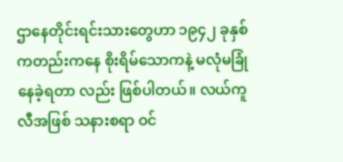ဌာနေတိုင်းရင်းသားတွေဟာ ၁၉၄၂ ခုနှစ် ကတည်းကနေ စိုးရိမ်သောကနဲ့ မလုံမခြုံနေခဲ့ရတာ လည်း ဖြစ်ပါတယ်။ လယ်ကူလီအဖြစ် သနားစရာ ဝင်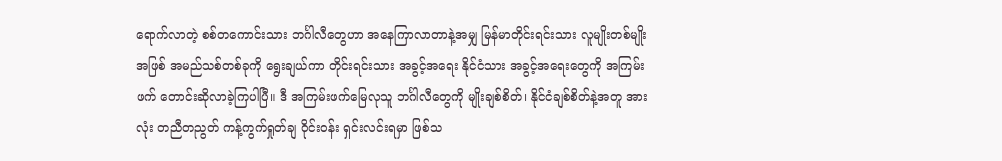ရောက်လာတဲ့ စစ်တကောင်းသား ဘင်္ဂါလီတွေဟာ အနေကြာလာတာနဲ့အမျှ မြန်မာတိုင်းရင်းသား လူမျိုးတစ်မျိုးအဖြစ် အမည်သစ်တစ်ခုကို ရွေးချယ်ကာ တိုင်းရင်းသား အခွင့်အရေး နိုင်ငံသား အခွင့်အရေးတွေကို အကြမ်းဖက် တောင်းဆိုလာခဲ့ကြပါပြီ။ ဒီ အကြမ်းဖက်မြေလုသူ ဘင်္ဂါလီတွေကို မျိုးချစ်စိတ်၊ နိုင်ငံချစ်စိတ်နဲ့အတူ အားလုံး တညီတညွတ် ကန့်ကွက်ရှုတ်ချ ဝိုင်းဝန်း ရှင်းလင်းရမှာ ဖြစ်သ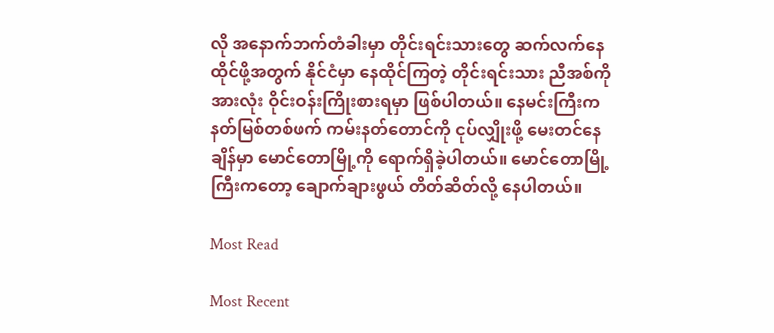လို အနောက်ဘက်တံခါးမှာ တိုင်းရင်းသားတွေ ဆက်လက်နေထိုင်ဖို့အတွက် နိုင်ငံမှာ နေထိုင်ကြတဲ့ တိုင်းရင်းသား ညီအစ်ကိုအားလုံး ဝိုင်းဝန်းကြိုးစားရမှာ ဖြစ်ပါတယ်။ နေမင်းကြီးက နတ်မြစ်တစ်ဖက် ကမ်းနတ်တောင်ကို ငုပ်လျှိုးဖို့ မေးတင်နေချိန်မှာ မောင်တောမြို့ကို ရောက်ရှိခဲ့ပါတယ်။ မောင်တောမြို့ကြီးကတော့ ချောက်ချားဖွယ် တိတ်ဆိတ်လို့ နေပါတယ်။

Most Read

Most Recent